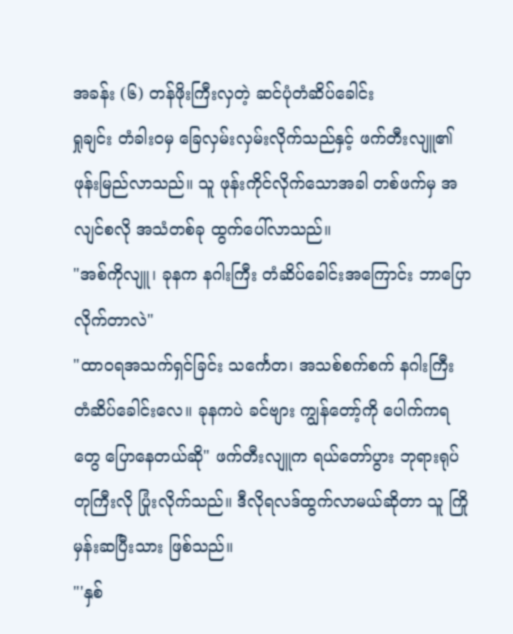အခန်း (၆) တန်ဖိုးကြီးလှတဲ့ ဆင်ပုံတံဆိပ်ခေါင်း
ရှုချင်း တံခါးဝမှ ခြေလှမ်းလှမ်းလိုက်သည်နှင့် ဖက်တီးလျူ၏ ဖုန်းမြည်လာသည်။ သူ ဖုန်းကိုင်လိုက်သောအခါ တစ်ဖက်မှ အလျင်စလို အသံတစ်ခု ထွက်ပေါ်လာသည်။
"အစ်ကိုလျူ၊ ခုနက နဂါးကြီး တံဆိပ်ခေါင်းအကြောင်း ဘာပြောလိုက်တာလဲ"
"ထာဝရအသက်ရှင်ခြင်း သင်္ကေတ၊ အသစ်စက်စက် နဂါးကြီး တံဆိပ်ခေါင်းလေ။ ခုနကပဲ ခင်ဗျား ကျွန်တော့်ကို ပေါက်ကရတွေ ပြောနေတယ်ဆို" ဖက်တီးလျူက ရယ်တော်ပွား ဘုရားရုပ်တုကြီးလို ပြုံးလိုက်သည်။ ဒီလိုရလဒ်ထွက်လာမယ်ဆိုတာ သူ ကြိုမှန်းဆပြီးသား ဖြစ်သည်။
"'နှစ်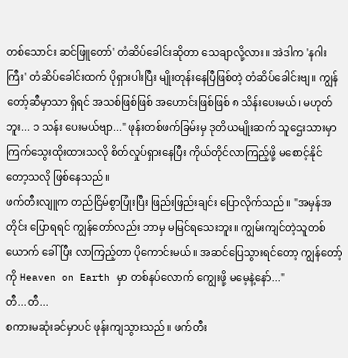တစ်သောင်း ဆင်ဖြူတော်' တံဆိပ်ခေါင်းဆိုတာ သေချာလို့လား။ အဲဒါက 'နဂါးကြီး' တံဆိပ်ခေါင်းထက် ပိုရှားပါးပြီး မျိုးတုန်းနေပြီဖြစ်တဲ့ တံဆိပ်ခေါင်းဗျ။ ကျွန်တော့်ဆီမှာသာ ရှိရင် အသစ်ဖြစ်ဖြစ် အဟောင်းဖြစ်ဖြစ် ၈ သိန်းပေးမယ်၊ မဟုတ်ဘူး... ၁ သန်း ပေးမယ်ဗျာ..." ဖုန်းတစ်ဖက်ခြမ်းမှ ဒုတိယမျိုးဆက် သူဌေးသားမှာ ကြက်သွေးထိုးထားသလို စိတ်လှုပ်ရှားနေပြီး ကိုယ်တိုင်လာကြည့်ဖို့ မစောင့်နိုင်တော့သလို ဖြစ်နေသည်။
ဖက်တီးလျူက တည်ငြိမ်စွာပြုံးပြီး ဖြည်းဖြည်းချင်း ပြောလိုက်သည်။ "အမှန်အတိုင်း ပြောရရင် ကျွန်တော်လည်း ဘာမှ မမြင်ရသေးဘူး။ ကျွမ်းကျင်တဲ့သူတစ်ယောက် ခေါ်ပြီး လာကြည့်တာ ပိုကောင်းမယ်။ အဆင်ပြေသွားရင်တော့ ကျွန်တော့်ကို Heaven on Earth မှာ တစ်နပ်လောက် ကျွေးဖို့ မမေ့နဲ့နော်..."
တီ...တီ...
စကားမဆုံးခင်မှာပင် ဖုန်းကျသွားသည်။ ဖက်တီး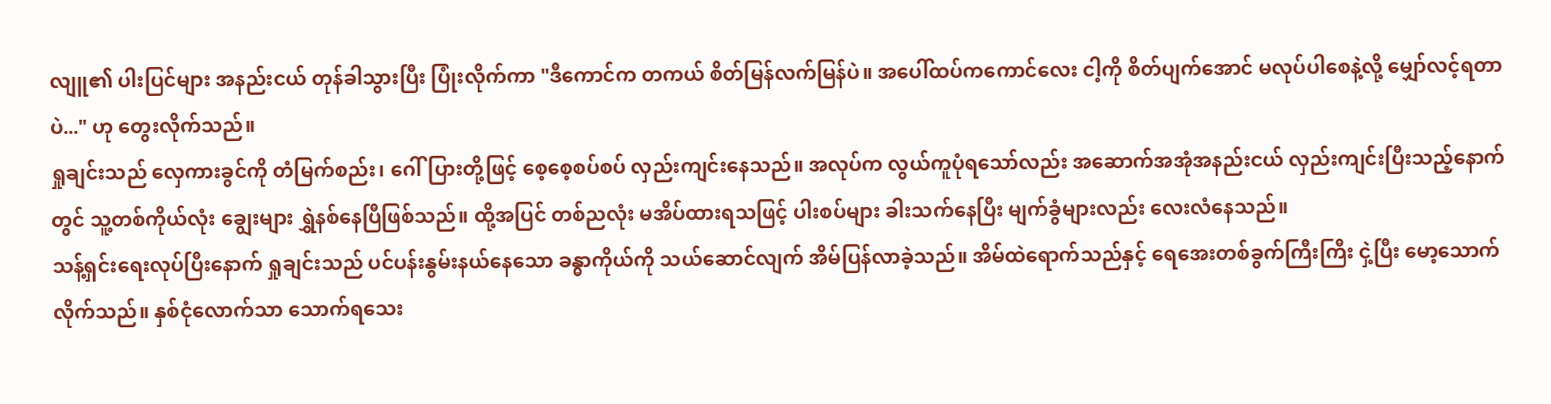လျူ၏ ပါးပြင်များ အနည်းငယ် တုန်ခါသွားပြီး ပြုံးလိုက်ကာ "ဒီကောင်က တကယ် စိတ်မြန်လက်မြန်ပဲ။ အပေါ်ထပ်ကကောင်လေး ငါ့ကို စိတ်ပျက်အောင် မလုပ်ပါစေနဲ့လို့ မျှော်လင့်ရတာပဲ..." ဟု တွေးလိုက်သည်။
ရှုချင်းသည် လှေကားခွင်ကို တံမြက်စည်း၊ ဂေါ်ပြားတို့ဖြင့် စေ့စေ့စပ်စပ် လှည်းကျင်းနေသည်။ အလုပ်က လွယ်ကူပုံရသော်လည်း အဆောက်အအုံအနည်းငယ် လှည်းကျင်းပြီးသည့်နောက်တွင် သူ့တစ်ကိုယ်လုံး ချွေးများ ရွှဲနစ်နေပြီဖြစ်သည်။ ထို့အပြင် တစ်ညလုံး မအိပ်ထားရသဖြင့် ပါးစပ်များ ခါးသက်နေပြီး မျက်ခွံများလည်း လေးလံနေသည်။
သန့်ရှင်းရေးလုပ်ပြီးနောက် ရှုချင်းသည် ပင်ပန်းနွမ်းနယ်နေသော ခန္ဓာကိုယ်ကို သယ်ဆောင်လျက် အိမ်ပြန်လာခဲ့သည်။ အိမ်ထဲရောက်သည်နှင့် ရေအေးတစ်ခွက်ကြီးကြီး ငှဲ့ပြီး မော့သောက်လိုက်သည်။ နှစ်ငုံလောက်သာ သောက်ရသေး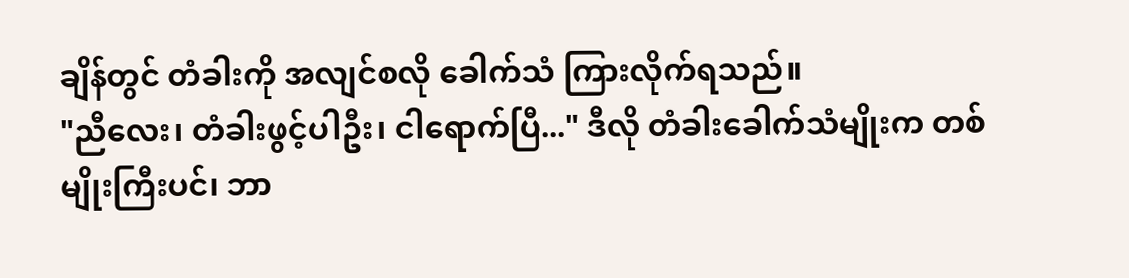ချိန်တွင် တံခါးကို အလျင်စလို ခေါက်သံ ကြားလိုက်ရသည်။
"ညီလေး၊ တံခါးဖွင့်ပါဦး၊ ငါရောက်ပြီ..." ဒီလို တံခါးခေါက်သံမျိုးက တစ်မျိုးကြီးပင်၊ ဘာ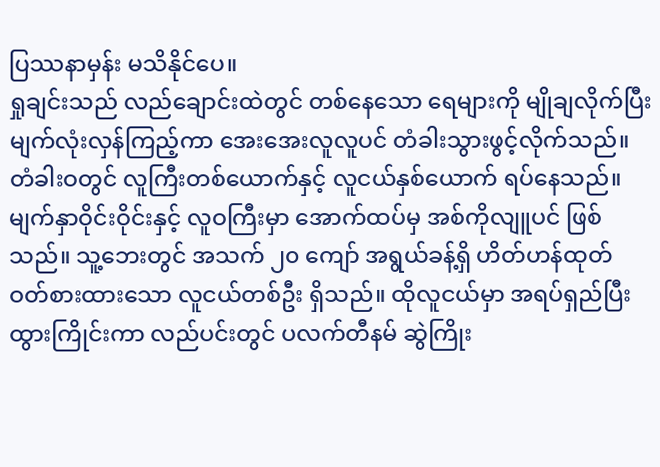ပြဿနာမှန်း မသိနိုင်ပေ။
ရှုချင်းသည် လည်ချောင်းထဲတွင် တစ်နေသော ရေများကို မျိုချလိုက်ပြီး မျက်လုံးလှန်ကြည့်ကာ အေးအေးလူလူပင် တံခါးသွားဖွင့်လိုက်သည်။ တံခါးဝတွင် လူကြီးတစ်ယောက်နှင့် လူငယ်နှစ်ယောက် ရပ်နေသည်။
မျက်နှာဝိုင်းဝိုင်းနှင့် လူဝကြီးမှာ အောက်ထပ်မှ အစ်ကိုလျူပင် ဖြစ်သည်။ သူ့ဘေးတွင် အသက် ၂၀ ကျော် အရွယ်ခန့်ရှိ ဟိတ်ဟန်ထုတ် ဝတ်စားထားသော လူငယ်တစ်ဦး ရှိသည်။ ထိုလူငယ်မှာ အရပ်ရှည်ပြီး ထွားကြိုင်းကာ လည်ပင်းတွင် ပလက်တီနမ် ဆွဲကြိုး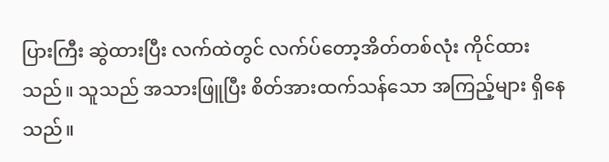ပြားကြီး ဆွဲထားပြီး လက်ထဲတွင် လက်ပ်တော့အိတ်တစ်လုံး ကိုင်ထားသည်။ သူသည် အသားဖြူပြီး စိတ်အားထက်သန်သော အကြည့်များ ရှိနေသည်။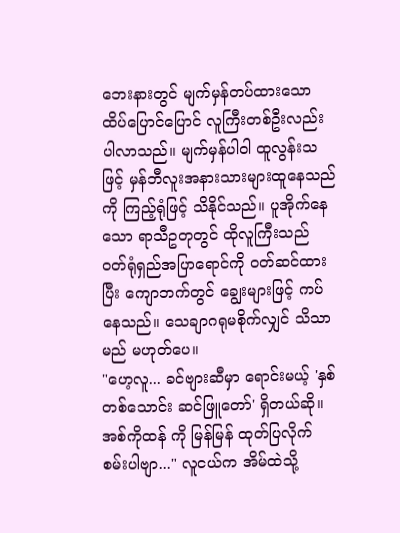ဘေးနားတွင် မျက်မှန်တပ်ထားသော ထိပ်ပြောင်ပြောင် လူကြီးတစ်ဦးလည်း ပါလာသည်။ မျက်မှန်ပါဝါ ထူလွန်းသဖြင့် မှန်ဘီလူးအနားသားများထူနေသည်ကို ကြည့်ရုံဖြင့် သိနိုင်သည်။ ပူအိုက်နေသော ရာသီဥတုတွင် ထိုလူကြီးသည် ဝတ်ရုံရှည်အပြာရောင်ကို ဝတ်ဆင်ထားပြီး ကျောဘက်တွင် ချွေးများဖြင့် ကပ်နေသည်။ သေချာဂရုမစိုက်လျှင် သိသာမည် မဟုတ်ပေ။
"ဟေ့လူ... ခင်ဗျားဆီမှာ ရောင်းမယ့် 'နှစ်တစ်သောင်း ဆင်ဖြူတော်' ရှိတယ်ဆို။ အစ်ကိုထန် ကို မြန်မြန် ထုတ်ပြလိုက်စမ်းပါဗျာ..." လူငယ်က အိမ်ထဲသို့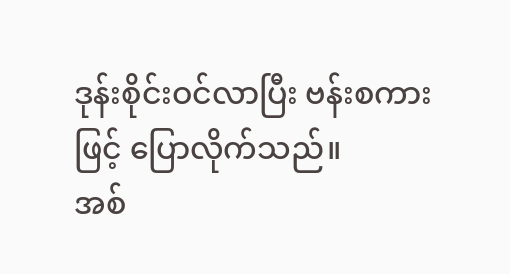ဒုန်းစိုင်းဝင်လာပြီး ဗန်းစကားဖြင့် ပြောလိုက်သည်။
အစ်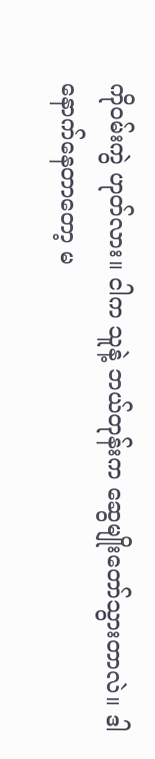ကိုဝမ်းကွဲ ဟုတ်လား။ ငါက သူနဲ့ ဘယ်တုန်းက ဆွေမျိုးတော်သွားတာလဲ။ ဒါ နောက်နေတာတော့ မ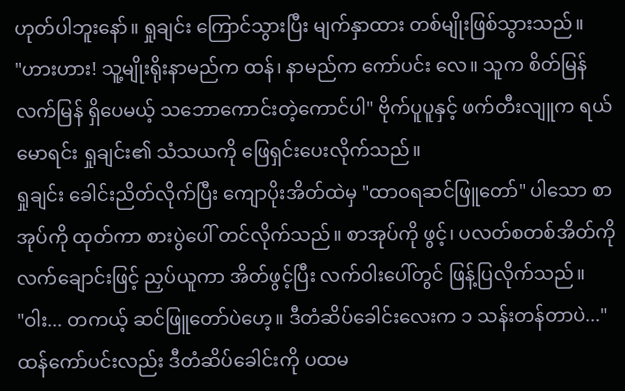ဟုတ်ပါဘူးနော်။ ရှုချင်း ကြောင်သွားပြီး မျက်နှာထား တစ်မျိုးဖြစ်သွားသည်။
"ဟားဟား! သူ့မျိုးရိုးနာမည်က ထန်၊ နာမည်က ကော်ပင်း လေ။ သူက စိတ်မြန်လက်မြန် ရှိပေမယ့် သဘောကောင်းတဲ့ကောင်ပါ" ဗိုက်ပူပူနှင့် ဖက်တီးလျူက ရယ်မောရင်း ရှုချင်း၏ သံသယကို ဖြေရှင်းပေးလိုက်သည်။
ရှုချင်း ခေါင်းညိတ်လိုက်ပြီး ကျောပိုးအိတ်ထဲမှ "ထာဝရဆင်ဖြူတော်" ပါသော စာအုပ်ကို ထုတ်ကာ စားပွဲပေါ် တင်လိုက်သည်။ စာအုပ်ကို ဖွင့်၊ ပလတ်စတစ်အိတ်ကို လက်ချောင်းဖြင့် ညှပ်ယူကာ အိတ်ဖွင့်ပြီး လက်ဝါးပေါ်တွင် ဖြန့်ပြလိုက်သည်။
"ဝါး... တကယ့် ဆင်ဖြူတော်ပဲဟေ့။ ဒီတံဆိပ်ခေါင်းလေးက ၁ သန်းတန်တာပဲ..." ထန်ကော်ပင်းလည်း ဒီတံဆိပ်ခေါင်းကို ပထမ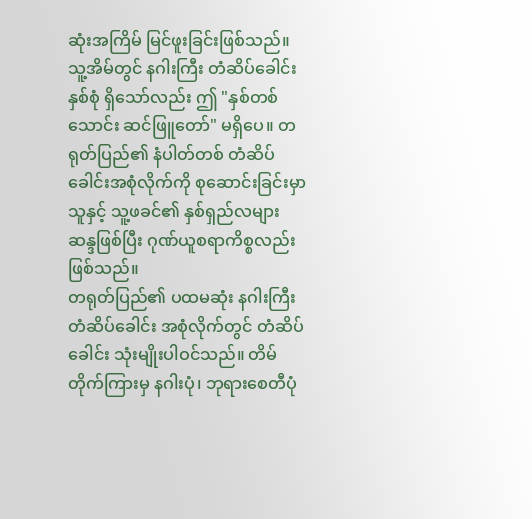ဆုံးအကြိမ် မြင်ဖူးခြင်းဖြစ်သည်။ သူ့အိမ်တွင် နဂါးကြီး တံဆိပ်ခေါင်း နှစ်စုံ ရှိသော်လည်း ဤ "နှစ်တစ်သောင်း ဆင်ဖြူတော်" မရှိပေ။ တရုတ်ပြည်၏ နံပါတ်တစ် တံဆိပ်ခေါင်းအစုံလိုက်ကို စုဆောင်းခြင်းမှာ သူနှင့် သူ့ဖခင်၏ နှစ်ရှည်လများ ဆန္ဒဖြစ်ပြီး ဂုဏ်ယူစရာကိစ္စလည်း ဖြစ်သည်။
တရုတ်ပြည်၏ ပထမဆုံး နဂါးကြီး တံဆိပ်ခေါင်း အစုံလိုက်တွင် တံဆိပ်ခေါင်း သုံးမျိုးပါဝင်သည်။ တိမ်တိုက်ကြားမှ နဂါးပုံ၊ ဘုရားစေတီပုံ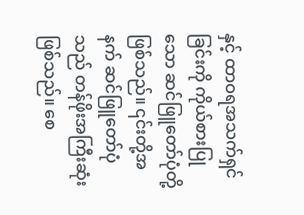နှင့် ထာဝရအသက်ရှင်ခြင်းကို ကိုယ်စားပြုသော ဆင်ဖြူတော်ပုံတို့ ဖြစ်သည်။ ၎င်းတို့အနက် ဆင်ဖြူတော်ပုံသည် တန်ဖိုးအကြီးဆုံး ဖြစ်သည်။ စေ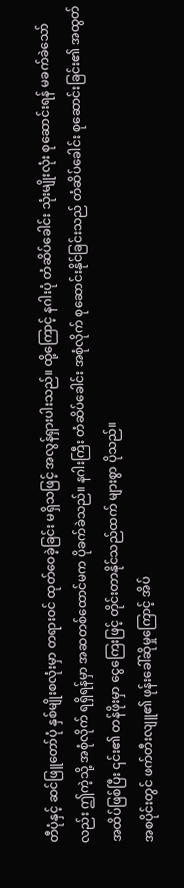တီပုံနှင့် ဆင်ဖြူတော်ပုံ နှစ်မျိုးစလုံးမှာ တရားဝင် ထုတ်ဝေခဲ့ခြင်း မရှိသဖြင့် အလွန်ရှားပါးသည်။ ထို့ကြောင့် နဂါးပုံ တံဆိပ်ခေါင်း သုံးမျိုးလုံး စုဆောင်းရန် မခက်ခဲသော်လည်း ဤကဲ့သို့ အစုံလိုက် ရရှိရန်မှာ အဆတစ်ထောင်မက ပိုခက်ခဲသည်။ နဂါးကြီး တံဆိပ်ခေါင်း အစုံလိုက် စုဆောင်းနိုင်ခြင်းသည် တံဆိပ်ခေါင်း စုဆောင်းခြင်း၏ အထွတ်အထိပ်ဖြစ်ပြီး ၎င်း၏ တန်ဖိုးမှာ ငွေကြေးဖြင့် တိုင်းတာနိုင်သည်ထက် များစွာ ပိုသည်။
အစပိုင်းတွင် ဖက်တီးလျူ၏ ဖုန်းခေါ်ဆိုမှုကြောင့် အိပ်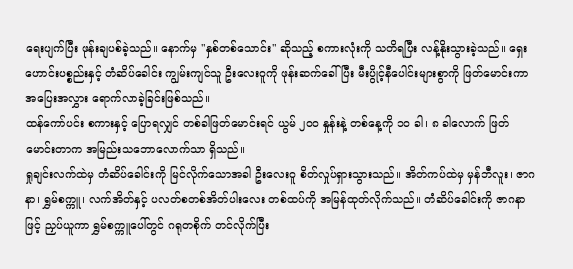ရေးပျက်ပြီး ဖုန်းချပစ်ခဲ့သည်။ နောက်မှ "နှစ်တစ်သောင်း" ဆိုသည့် စကားလုံးကို သတိရပြီး လန့်နိုးသွားခဲ့သည်။ ရှေးဟောင်းပစ္စည်းနှင့် တံဆိပ်ခေါင်း ကျွမ်းကျင်သူ ဦးလေးဝူကို ဖုန်းဆက်ခေါ်ပြီး မီးပွိုင့်နီပေါင်းများစွာကို ဖြတ်မောင်းကာ အပြေးအလွှား ရောက်လာခဲ့ခြင်းဖြစ်သည်။
ထန်ကော်ပင်း စကားနှင့် ပြောရလျှင် တစ်ခါဖြတ်မောင်းရင် ယွမ် ၂၀၀ နှုန်းနဲ့ တစ်နေ့ကို ၁၀ ခါ၊ ၈ ခါလောက် ဖြတ်မောင်းတာက အမြည်းသဘောလောက်သာ ရှိသည်။
ရှုချင်းလက်ထဲမှ တံဆိပ်ခေါင်းကို မြင်လိုက်သောအခါ ဦးလေးဝူ စိတ်လှုပ်ရှားသွားသည်။ အိတ်ကပ်ထဲမှ မှန်ဘီလူး၊ ဇာဂနာ၊ ရွှမ်စက္ကူ၊ လက်အိတ်နှင့် ပလတ်စတစ်အိတ်ပါးလေး တစ်ထပ်ကို အမြန်ထုတ်လိုက်သည်။ တံဆိပ်ခေါင်းကို ဇာဂနာဖြင့် ညှပ်ယူကာ ရွှမ်စက္ကူပေါ်တွင် ဂရုတစိုက် တင်လိုက်ပြီး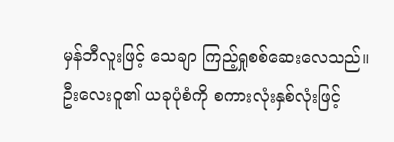မှန်ဘီလူးဖြင့် သေချာ ကြည့်ရှုစစ်ဆေးလေသည်။
ဦးလေးဝူ၏ ယခုပုံစံကို စကားလုံးနှစ်လုံးဖြင့်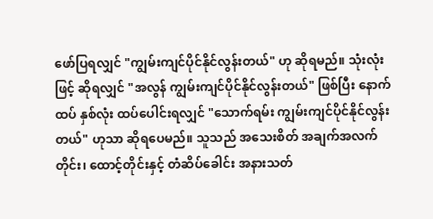ဖော်ပြရလျှင် "ကျွမ်းကျင်ပိုင်နိုင်လွန်းတယ်" ဟု ဆိုရမည်။ သုံးလုံးဖြင့် ဆိုရလျှင် "အလွန် ကျွမ်းကျင်ပိုင်နိုင်လွန်းတယ်" ဖြစ်ပြီး နောက်ထပ် နှစ်လုံး ထပ်ပေါင်းရလျှင် "သောက်ရမ်း ကျွမ်းကျင်ပိုင်နိုင်လွန်းတယ်" ဟုသာ ဆိုရပေမည်။ သူသည် အသေးစိတ် အချက်အလက်တိုင်း၊ ထောင့်တိုင်းနှင့် တံဆိပ်ခေါင်း အနားသတ်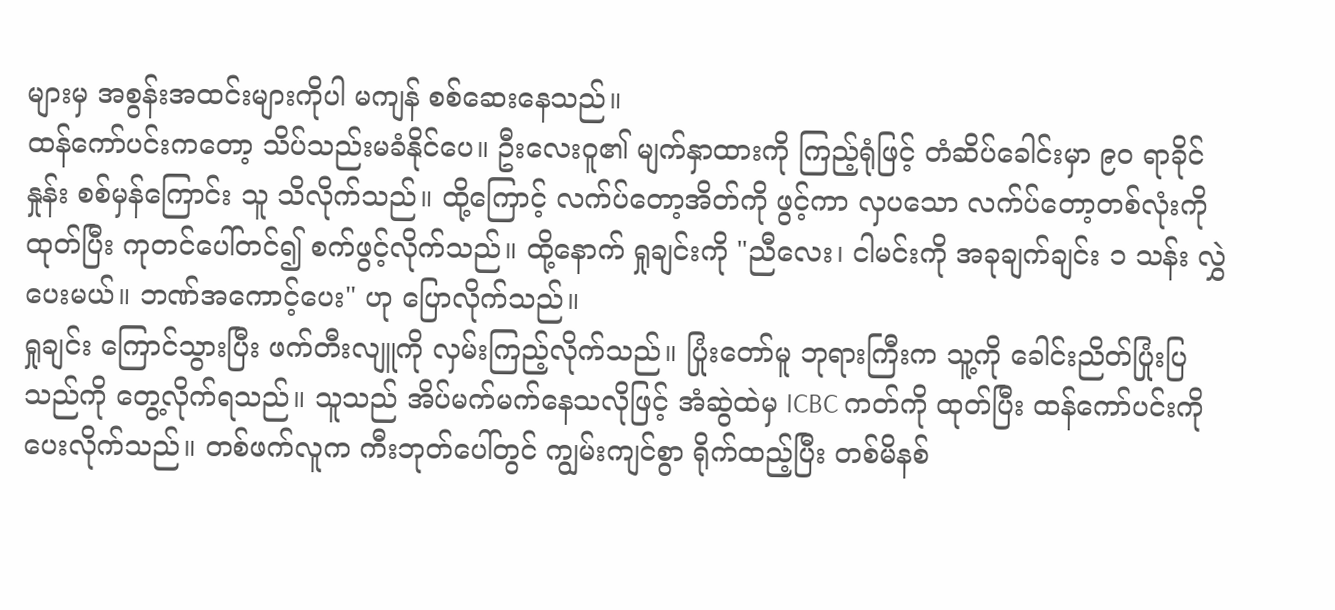များမှ အစွန်းအထင်းများကိုပါ မကျန် စစ်ဆေးနေသည်။
ထန်ကော်ပင်းကတော့ သိပ်သည်းမခံနိုင်ပေ။ ဦးလေးဝူ၏ မျက်နှာထားကို ကြည့်ရုံဖြင့် တံဆိပ်ခေါင်းမှာ ၉၀ ရာခိုင်နှုန်း စစ်မှန်ကြောင်း သူ သိလိုက်သည်။ ထို့ကြောင့် လက်ပ်တော့အိတ်ကို ဖွင့်ကာ လှပသော လက်ပ်တော့တစ်လုံးကို ထုတ်ပြီး ကုတင်ပေါ်တင်၍ စက်ဖွင့်လိုက်သည်။ ထို့နောက် ရှုချင်းကို "ညီလေး၊ ငါမင်းကို အခုချက်ချင်း ၁ သန်း လွှဲပေးမယ်။ ဘဏ်အကောင့်ပေး" ဟု ပြောလိုက်သည်။
ရှုချင်း ကြောင်သွားပြီး ဖက်တီးလျူကို လှမ်းကြည့်လိုက်သည်။ ပြုံးတော်မူ ဘုရားကြီးက သူ့ကို ခေါင်းညိတ်ပြုံးပြသည်ကို တွေ့လိုက်ရသည်။ သူသည် အိပ်မက်မက်နေသလိုဖြင့် အံဆွဲထဲမှ ICBC ကတ်ကို ထုတ်ပြီး ထန်ကော်ပင်းကို ပေးလိုက်သည်။ တစ်ဖက်လူက ကီးဘုတ်ပေါ်တွင် ကျွမ်းကျင်စွာ ရိုက်ထည့်ပြီး တစ်မိနစ်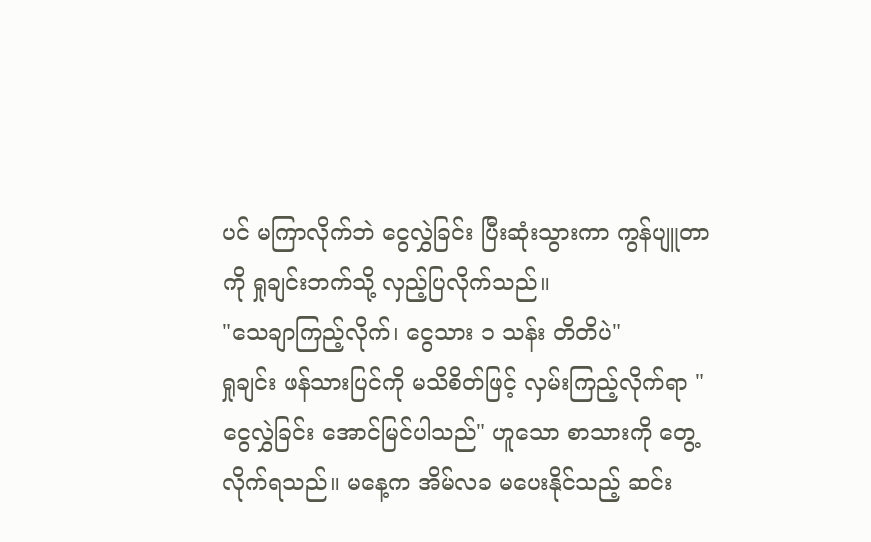ပင် မကြာလိုက်ဘဲ ငွေလွှဲခြင်း ပြီးဆုံးသွားကာ ကွန်ပျူတာကို ရှုချင်းဘက်သို့ လှည့်ပြလိုက်သည်။
"သေချာကြည့်လိုက်၊ ငွေသား ၁ သန်း တိတိပဲ"
ရှုချင်း ဖန်သားပြင်ကို မသိစိတ်ဖြင့် လှမ်းကြည့်လိုက်ရာ "ငွေလွှဲခြင်း အောင်မြင်ပါသည်" ဟူသော စာသားကို တွေ့လိုက်ရသည်။ မနေ့က အိမ်လခ မပေးနိုင်သည့် ဆင်း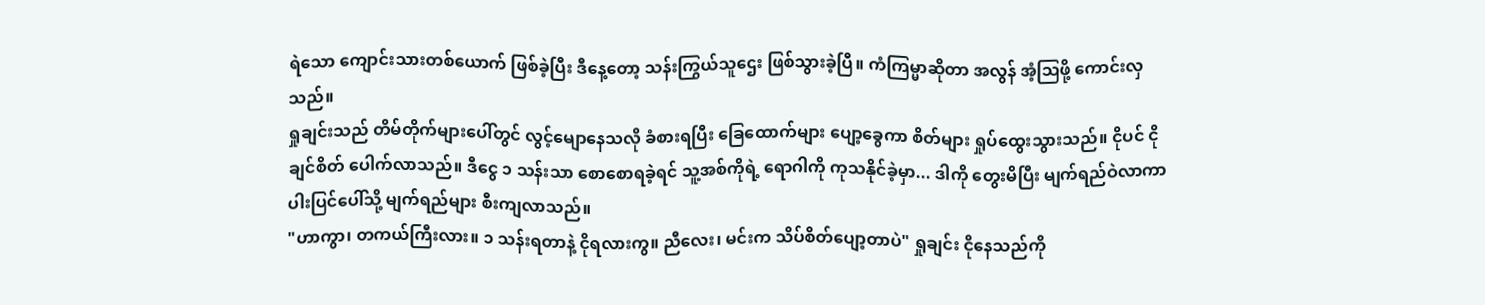ရဲသော ကျောင်းသားတစ်ယောက် ဖြစ်ခဲ့ပြီး ဒီနေ့တော့ သန်းကြွယ်သူဌေး ဖြစ်သွားခဲ့ပြီ။ ကံကြမ္မာဆိုတာ အလွန် အံ့ဩဖို့ ကောင်းလှသည်။
ရှုချင်းသည် တိမ်တိုက်များပေါ်တွင် လွင့်မျောနေသလို ခံစားရပြီး ခြေထောက်များ ပျော့ခွေကာ စိတ်များ ရှုပ်ထွေးသွားသည်။ ငိုပင် ငိုချင်စိတ် ပေါက်လာသည်။ ဒီငွေ ၁ သန်းသာ စောစောရခဲ့ရင် သူ့အစ်ကိုရဲ့ ရောဂါကို ကုသနိုင်ခဲ့မှာ... ဒါကို တွေးမိပြီး မျက်ရည်ဝဲလာကာ ပါးပြင်ပေါ်သို့ မျက်ရည်များ စီးကျလာသည်။
"ဟာကွာ၊ တကယ်ကြီးလား။ ၁ သန်းရတာနဲ့ ငိုရလားကွ။ ညီလေး၊ မင်းက သိပ်စိတ်ပျော့တာပဲ" ရှုချင်း ငိုနေသည်ကို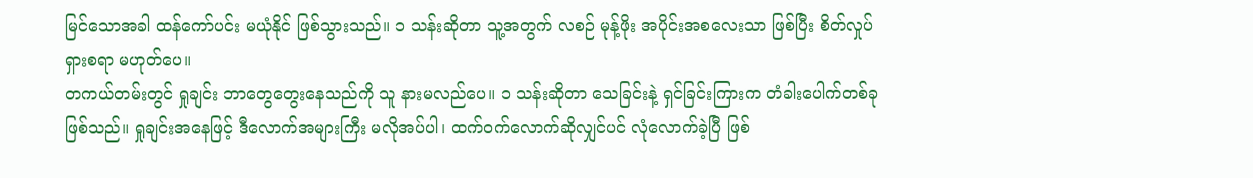မြင်သောအခါ ထန်ကော်ပင်း မယုံနိုင် ဖြစ်သွားသည်။ ၁ သန်းဆိုတာ သူ့အတွက် လစဉ် မုန့်ဖိုး အပိုင်းအစလေးသာ ဖြစ်ပြီး စိတ်လှုပ်ရှားစရာ မဟုတ်ပေ။
တကယ်တမ်းတွင် ရှုချင်း ဘာတွေတွေးနေသည်ကို သူ နားမလည်ပေ။ ၁ သန်းဆိုတာ သေခြင်းနဲ့ ရှင်ခြင်းကြားက တံခါးပေါက်တစ်ခု ဖြစ်သည်။ ရှုချင်းအနေဖြင့် ဒီလောက်အများကြီး မလိုအပ်ပါ၊ ထက်ဝက်လောက်ဆိုလျှင်ပင် လုံလောက်ခဲ့ပြီ ဖြစ်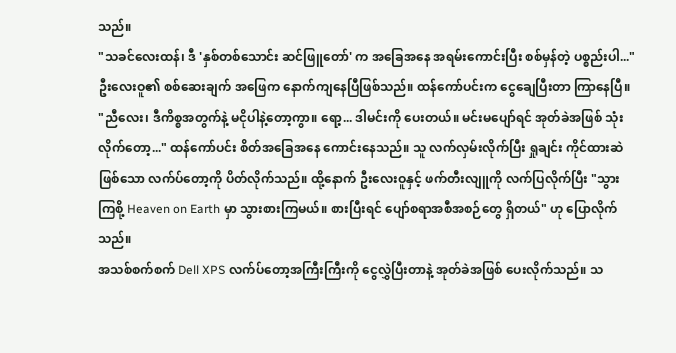သည်။
"သခင်လေးထန်၊ ဒီ 'နှစ်တစ်သောင်း ဆင်ဖြူတော်' က အခြေအနေ အရမ်းကောင်းပြီး စစ်မှန်တဲ့ ပစ္စည်းပါ..." ဦးလေးဝူ၏ စစ်ဆေးချက် အဖြေက နောက်ကျနေပြီဖြစ်သည်။ ထန်ကော်ပင်းက ငွေချေပြီးတာ ကြာနေပြီ။
"ညီလေး၊ ဒီကိစ္စအတွက်နဲ့ မငိုပါနဲ့တော့ကွာ။ ရော့... ဒါမင်းကို ပေးတယ်။ မင်းမပျော်ရင် အုတ်ခဲအဖြစ် သုံးလိုက်တော့..." ထန်ကော်ပင်း စိတ်အခြေအနေ ကောင်းနေသည်။ သူ လက်လှမ်းလိုက်ပြီး ရှုချင်း ကိုင်ထားဆဲဖြစ်သော လက်ပ်တော့ကို ပိတ်လိုက်သည်။ ထို့နောက် ဦးလေးဝူနှင့် ဖက်တီးလျူကို လက်ပြလိုက်ပြီး "သွားကြစို့ Heaven on Earth မှာ သွားစားကြမယ်။ စားပြီးရင် ပျော်စရာအစီအစဉ်တွေ ရှိတယ်" ဟု ပြောလိုက်သည်။
အသစ်စက်စက် Dell XPS လက်ပ်တော့အကြီးကြီးကို ငွေလွှဲပြီးတာနဲ့ အုတ်ခဲအဖြစ် ပေးလိုက်သည်။ သ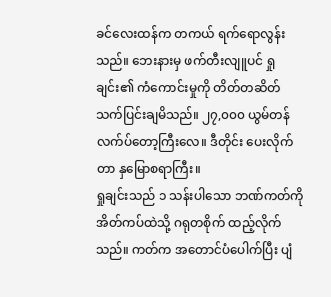ခင်လေးထန်က တကယ် ရက်ရောလွန်းသည်။ ဘေးနားမှ ဖက်တီးလျူပင် ရှုချင်း၏ ကံကောင်းမှုကို တိတ်တဆိတ် သက်ပြင်းချမိသည်။ ၂၇,၀၀၀ ယွမ်တန် လက်ပ်တော့ကြီးလေ။ ဒီတိုင်း ပေးလိုက်တာ နှမြောစရာကြီး။
ရှုချင်းသည် ၁ သန်းပါသော ဘဏ်ကတ်ကို အိတ်ကပ်ထဲသို့ ဂရုတစိုက် ထည့်လိုက်သည်။ ကတ်က အတောင်ပံပေါက်ပြီး ပျံ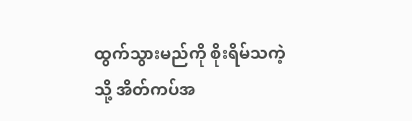ထွက်သွားမည်ကို စိုးရိမ်သကဲ့သို့ အိတ်ကပ်အ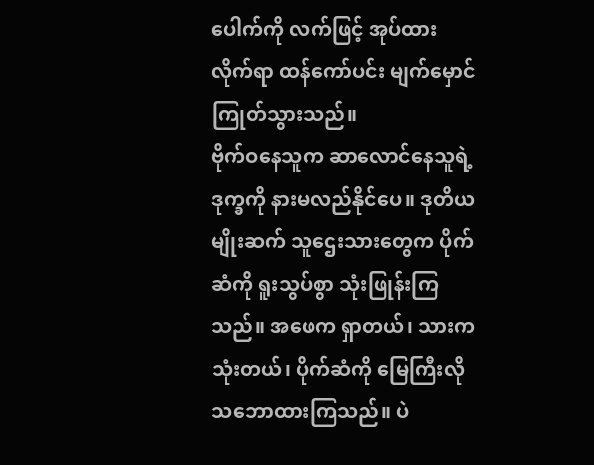ပေါက်ကို လက်ဖြင့် အုပ်ထားလိုက်ရာ ထန်ကော်ပင်း မျက်မှောင်ကြုတ်သွားသည်။
ဗိုက်ဝနေသူက ဆာလောင်နေသူရဲ့ ဒုက္ခကို နားမလည်နိုင်ပေ။ ဒုတိယမျိုးဆက် သူဌေးသားတွေက ပိုက်ဆံကို ရူးသွပ်စွာ သုံးဖြုန်းကြသည်။ အဖေက ရှာတယ်၊ သားက သုံးတယ်၊ ပိုက်ဆံကို မြေကြီးလို သဘောထားကြသည်။ ပဲ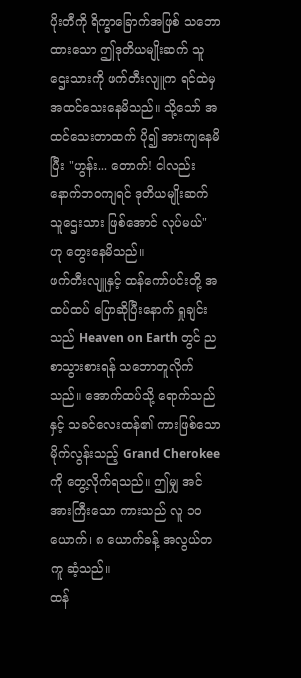ပိုးတီကို ရိက္ခာခြောက်အဖြစ် သဘောထားသော ဤဒုတိယမျိုးဆက် သူဌေးသားကို ဖက်တီးလျူက ရင်ထဲမှ အထင်သေးနေမိသည်။ သို့သော် အထင်သေးတာထက် ပို၍ အားကျနေမိပြီး "ဟွန်း... တောက်! ငါလည်း နောက်ဘဝကျရင် ဒုတိယမျိုးဆက် သူဌေးသား ဖြစ်အောင် လုပ်မယ်" ဟု တွေးနေမိသည်။
ဖက်တီးလျူနှင့် ထန်ကော်ပင်းတို့ အထပ်ထပ် ပြောဆိုပြီးနောက် ရှုချင်းသည် Heaven on Earth တွင် ညစာသွားစားရန် သဘောတူလိုက်သည်။ အောက်ထပ်သို့ ရောက်သည်နှင့် သခင်လေးထန်၏ ကားဖြစ်သော မိုက်လွန်းသည့် Grand Cherokee ကို တွေ့လိုက်ရသည်။ ဤမျှ အင်အားကြီးသော ကားသည် လူ ၁၀ ယောက်၊ ၈ ယောက်ခန့် အလွယ်တကူ ဆံ့သည်။
ထန်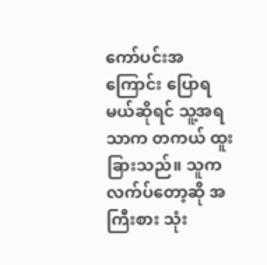ကော်ပင်းအကြောင်း ပြောရမယ်ဆိုရင် သူ့အရသာက တကယ် ထူးခြားသည်။ သူက လက်ပ်တော့ဆို အကြီးစား သုံး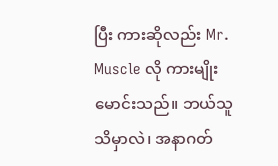ပြီး ကားဆိုလည်း Mr. Muscle လို ကားမျိုး မောင်းသည်။ ဘယ်သူသိမှာလဲ၊ အနာဂတ်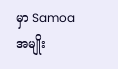မှာ Samoa အမျိုး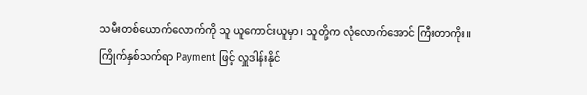သမီးတစ်ယောက်လောက်ကို သူ ယူကောင်းယူမှာ၊ သူတို့က လုံလောက်အောင် ကြီးတာကိုး။
ကြိုက်နှစ်သက်ရာ Payment ဖြင့် လှူဒါန်းနိုင်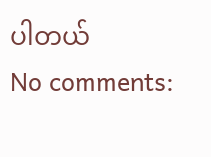ပါတယ်
No comments: